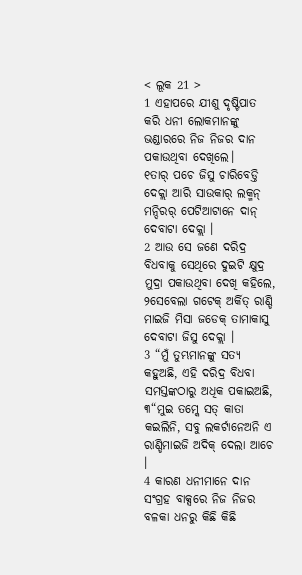< ଲୂକ 21 >
1 ଏହାପରେ ଯୀଶୁ ଦୃଷ୍ଟିପାତ କରି ଧନୀ ଲୋକମାନଙ୍କୁ ଭଣ୍ଡାରରେ ନିଜ ନିଜର ଦାନ ପକାଉଥିବା ଦେଖିଲେ।
୧ତାର୍ ପଚେ ଜିସୁ ଚାରିବେଡ୍ତି ଦେକ୍ଲା ଆରି ସାଉକାର୍ ଲକ୍ମନ୍ ମନ୍ଦିରର୍ ପେଟିଆଟାନେ ଦାନ୍ ଦେବାଟା ଦେକ୍ଲା ।
2 ଆଉ ସେ ଜଣେ ଦରିଦ୍ର ବିଧବାକୁ ସେଥିରେ ଦୁଇଟି କ୍ଷୁଦ୍ର ମୁଦ୍ରା ପକାଉଥିବା ଦେଖି କହିଲେ,
୨ସେବେଲା ଗଟେକ୍ ଅର୍କିତ୍ ରାଣ୍ଡି ମାଇଜି ମିସା ଜଡେକ୍ ତାମାକାସୁ ଦେବାଟା ଜିସୁ ଦେକ୍ଲା ।
3 “ମୁଁ ତୁମ୍ଭମାନଙ୍କୁ ସତ୍ୟ କହୁଅଛି, ଏହି ଦରିଦ୍ର ବିଧବା ସମସ୍ତଙ୍କଠାରୁ ଅଧିକ ପକାଇଅଛି,
୩“ମୁଇ ତମ୍କେ ସତ୍ କାତା କଇଲିନି, ସବୁ ଲକର୍ଟାନେଅନି ଏ ରାଣ୍ଡିମାଇଜି ଅଦିକ୍ ଦେଲା ଆଚେ ।
4 କାରଣ ଧନୀମାନେ ଦାନ ସଂଗ୍ରହ ବାକ୍ସରେ ନିଜ ନିଜର ବଳକା ଧନରୁ କିଛି କିଛି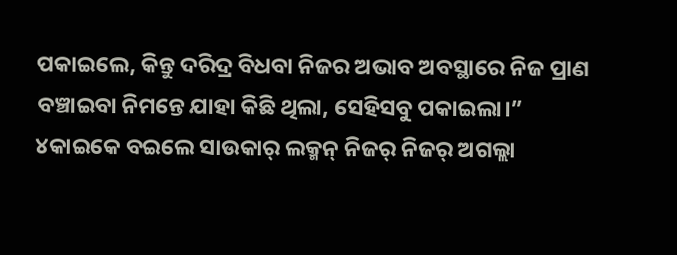ପକାଇଲେ, କିନ୍ତୁ ଦରିଦ୍ର ବିଧବା ନିଜର ଅଭାବ ଅବସ୍ଥାରେ ନିଜ ପ୍ରାଣ ବଞ୍ଚାଇବା ନିମନ୍ତେ ଯାହା କିଛି ଥିଲା, ସେହିସବୁ ପକାଇଲା।”
୪କାଇକେ ବଇଲେ ସାଉକାର୍ ଲକ୍ମନ୍ ନିଜର୍ ନିଜର୍ ଅଗଲ୍ଲା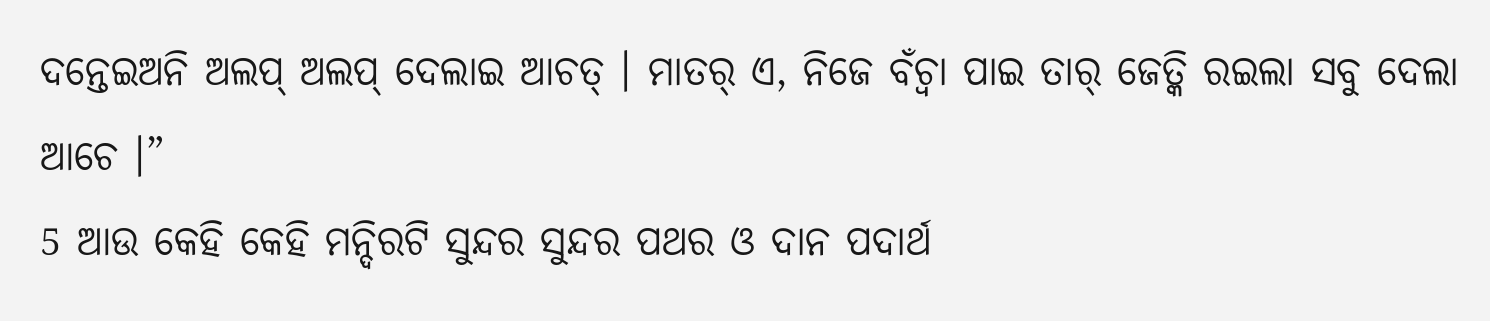ଦନ୍ତେଇଅନି ଅଲପ୍ ଅଲପ୍ ଦେଲାଇ ଆଚତ୍ । ମାତର୍ ଏ, ନିଜେ ବଁଚ୍ବା ପାଇ ତାର୍ ଜେତ୍କି ରଇଲା ସବୁ ଦେଲା ଆଚେ ।”
5 ଆଉ କେହି କେହି ମନ୍ଦିରଟି ସୁନ୍ଦର ସୁନ୍ଦର ପଥର ଓ ଦାନ ପଦାର୍ଥ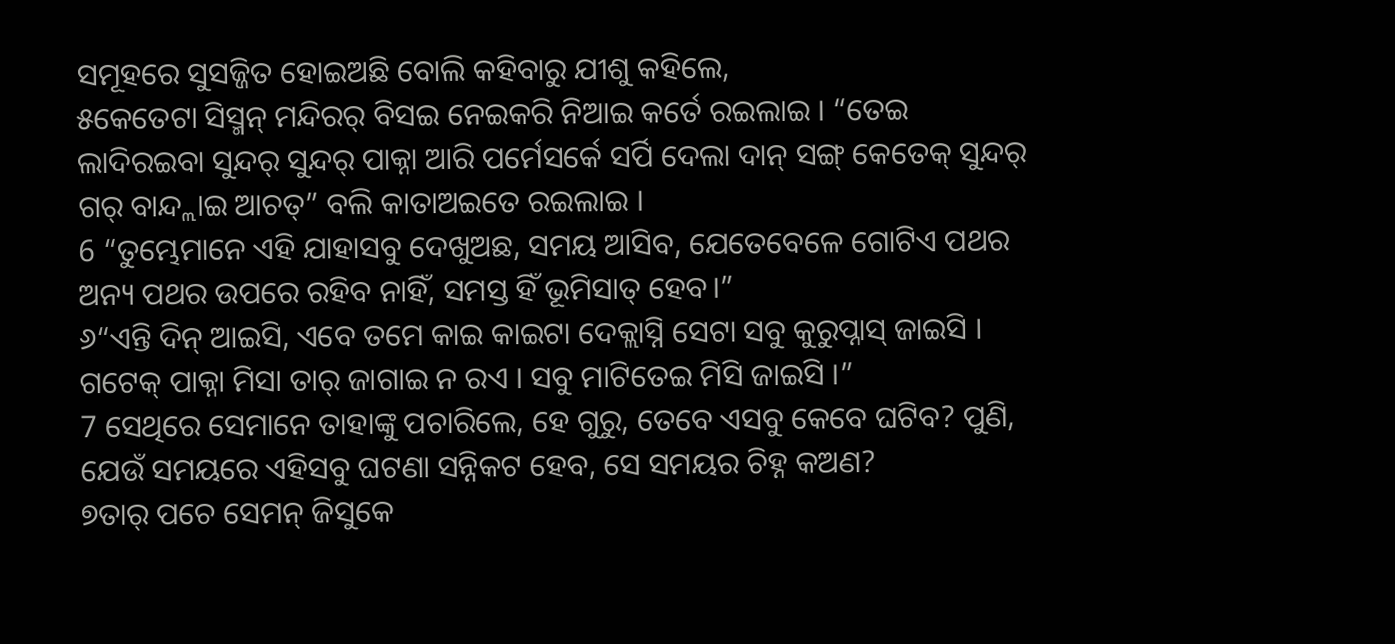ସମୂହରେ ସୁସଜ୍ଜିତ ହୋଇଅଛି ବୋଲି କହିବାରୁ ଯୀଶୁ କହିଲେ,
୫କେତେଟା ସିସ୍ମନ୍ ମନ୍ଦିରର୍ ବିସଇ ନେଇକରି ନିଆଇ କର୍ତେ ରଇଲାଇ । “ତେଇ ଲାଦିରଇବା ସୁନ୍ଦର୍ ସୁନ୍ଦର୍ ପାକ୍ନା ଆରି ପର୍ମେସର୍କେ ସର୍ପି ଦେଲା ଦାନ୍ ସଙ୍ଗ୍ କେତେକ୍ ସୁନ୍ଦର୍ ଗର୍ ବାନ୍ଦ୍ଲାଇ ଆଚତ୍” ବଲି କାତାଅଇତେ ରଇଲାଇ ।
6 “ତୁମ୍ଭେମାନେ ଏହି ଯାହାସବୁ ଦେଖୁଅଛ, ସମୟ ଆସିବ, ଯେତେବେଳେ ଗୋଟିଏ ପଥର ଅନ୍ୟ ପଥର ଉପରେ ରହିବ ନାହିଁ, ସମସ୍ତ ହିଁ ଭୂମିସାତ୍ ହେବ।”
୬“ଏନ୍ତି ଦିନ୍ ଆଇସି, ଏବେ ତମେ କାଇ କାଇଟା ଦେକ୍ଲାସ୍ନି ସେଟା ସବୁ କୁରୁପ୍ନାସ୍ ଜାଇସି । ଗଟେକ୍ ପାକ୍ନା ମିସା ତାର୍ ଜାଗାଇ ନ ରଏ । ସବୁ ମାଟିତେଇ ମିସି ଜାଇସି ।”
7 ସେଥିରେ ସେମାନେ ତାହାଙ୍କୁ ପଚାରିଲେ, ହେ ଗୁରୁ, ତେବେ ଏସବୁ କେବେ ଘଟିବ? ପୁଣି, ଯେଉଁ ସମୟରେ ଏହିସବୁ ଘଟଣା ସନ୍ନିକଟ ହେବ, ସେ ସମୟର ଚିହ୍ନ କଅଣ?
୭ତାର୍ ପଚେ ସେମନ୍ ଜିସୁକେ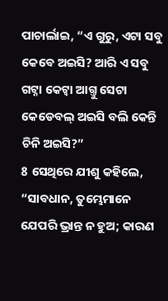ପାଚାର୍ଲାଇ, “ଏ ଗୁରୁ, ଏଟା ସବୁ କେବେ ଅଇସି? ଆରି ଏ ସବୁ ଗଟ୍ନା କେଟ୍ବା ଆଗ୍ତୁ ସେଟା କେଡେବଲ୍ ଅଇସି ବଲି କେନ୍ତି ଚିନି ଅଇସି?”
8 ସେଥିରେ ଯୀଶୁ କହିଲେ, “ସାବଧାନ, ତୁମ୍ଭେମାନେ ଯେପରି ଭ୍ରାନ୍ତ ନ ହୁଅ; କାରଣ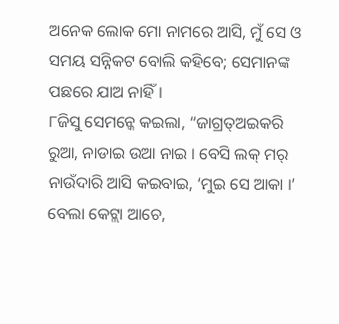ଅନେକ ଲୋକ ମୋ ନାମରେ ଆସି, ମୁଁ ସେ ଓ ସମୟ ସନ୍ନିକଟ ବୋଲି କହିବେ; ସେମାନଙ୍କ ପଛରେ ଯାଅ ନାହିଁ।
୮ଜିସୁ ସେମନ୍କେ କଇଲା, “ଜାଗ୍ରତ୍ଅଇକରି ରୁଆ, ନାଡାଇ ଉଆ ନାଇ । ବେସି ଲକ୍ ମର୍ ନାଉଁଦାରି ଆସି କଇବାଇ, ‘ମୁଇ ସେ ଆକା ।’ ବେଲା କେଟ୍ଲା ଆଚେ,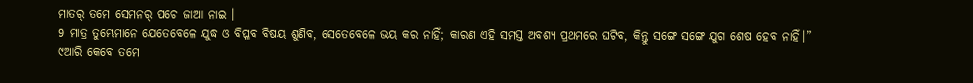ମାତର୍ ତମେ ସେମନର୍ ପଚେ ଜାଆ ନାଇ ।
9 ମାତ୍ର ତୁମ୍ଭେମାନେ ଯେତେବେଳେ ଯୁଦ୍ଧ ଓ ବିପ୍ଳବ ବିଷୟ ଶୁଣିବ, ସେତେବେଳେ ଭୟ କର ନାହିଁ; କାରଣ ଏହି ସମସ୍ତ ଅବଶ୍ୟ ପ୍ରଥମରେ ଘଟିବ, କିନ୍ତୁ ସଙ୍ଗେ ସଙ୍ଗେ ଯୁଗ ଶେଷ ହେବ ନାହିଁ।”
୯ଆରି କେବେ ତମେ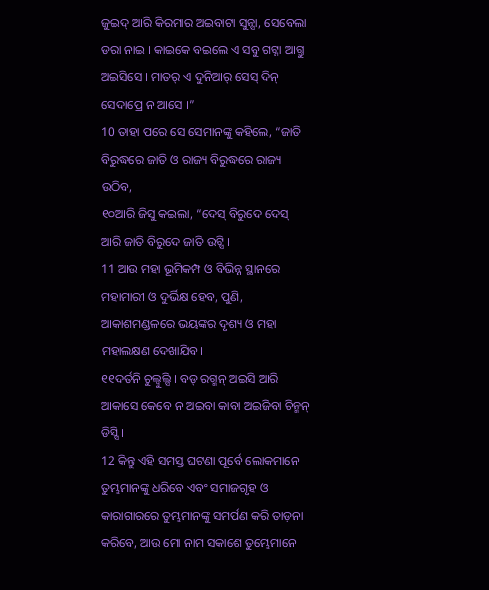ଜୁଇଦ୍ ଆରି କିରମାର ଅଇବାଟା ସୁନ୍ସା, ସେବେଲା ଡରା ନାଇ । କାଇକେ ବଇଲେ ଏ ସବୁ ଗଟ୍ନା ଆଗ୍ତୁ ଅଇସିସେ । ମାତର୍ ଏ ଦୁନିଆର୍ ସେସ୍ ଦିନ୍ ସେଦାପ୍ରେ ନ ଆସେ ।”
10 ତାହା ପରେ ସେ ସେମାନଙ୍କୁ କହିଲେ, “ଜାତି ବିରୁଦ୍ଧରେ ଜାତି ଓ ରାଜ୍ୟ ବିରୁଦ୍ଧରେ ରାଜ୍ୟ ଉଠିବ,
୧୦ଆରି ଜିସୁ କଇଲା, “ଦେସ୍ ବିରୁଦେ ଦେସ୍ ଆରି ଜାତି ବିରୁଦେ ଜାତି ଉଟ୍ସି ।
11 ଆଉ ମହା ଭୂମିକମ୍ପ ଓ ବିଭିନ୍ନ ସ୍ଥାନରେ ମହାମାରୀ ଓ ଦୁର୍ଭିକ୍ଷ ହେବ, ପୁଣି, ଆକାଶମଣ୍ଡଳରେ ଭୟଙ୍କର ଦୃଶ୍ୟ ଓ ମହା ମହାଲକ୍ଷଣ ଦେଖାଯିବ।
୧୧ଦର୍ତନି ଚୁଲ୍ବୁଲ୍ସି । ବଡ୍ ରଗ୍ମନ୍ ଅଇସି ଆରି ଆକାସେ କେବେ ନ ଅଇବା କାବା ଅଇଜିବା ଚିନ୍ମନ୍ ଡିସ୍ସି ।
12 କିନ୍ତୁ ଏହି ସମସ୍ତ ଘଟଣା ପୂର୍ବେ ଲୋକମାନେ ତୁମ୍ଭମାନଙ୍କୁ ଧରିବେ ଏବଂ ସମାଜଗୃହ ଓ କାରାଗାରରେ ତୁମ୍ଭମାନଙ୍କୁ ସମର୍ପଣ କରି ତାଡ଼ନା କରିବେ, ଆଉ ମୋ ନାମ ସକାଶେ ତୁମ୍ଭେମାନେ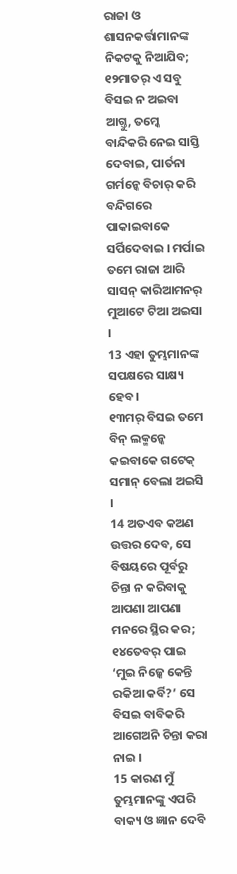ରାଜା ଓ ଶାସନକର୍ତ୍ତାମାନଙ୍କ ନିକଟକୁ ନିଆଯିବ;
୧୨ମାତର୍ ଏ ସବୁ ବିସଇ ନ ଅଇବା ଆଗ୍ତୁ, ତମ୍କେ ବାନ୍ଦିକରି ନେଇ ସାସ୍ତି ଦେବାଇ, ପାର୍ତନା ଗର୍ମନ୍କେ ବିଚାର୍ କରି ବନ୍ଦିଗରେ ପାକାଇବାକେ ସର୍ପିଦେବାଇ । ମର୍ପାଇ ତମେ ରାଜା ଆରି ସାସନ୍ କାରିଆମନର୍ ମୁଆଟେ ଟିଆ ଅଇସା ।
13 ଏହା ତୁମ୍ଭମାନଙ୍କ ସପକ୍ଷରେ ସାକ୍ଷ୍ୟ ହେବ।
୧୩ମର୍ ବିସଇ ତମେ ବିନ୍ ଲକ୍ମନ୍କେ କଇବାକେ ଗଟେକ୍ ସମାନ୍ ବେଲା ଅଇସି ।
14 ଅତଏବ କଅଣ ଉତ୍ତର ଦେବ, ସେ ବିଷୟରେ ପୂର୍ବରୁ ଚିନ୍ତା ନ କରିବାକୁ ଆପଣା ଆପଣା ମନରେ ସ୍ଥିର କର;
୧୪ତେବର୍ ପାଇ ‘ମୁଇ ନିଜ୍କେ କେନ୍ତି ରକିଆ କର୍ବି?’ ସେ ବିସଇ ବାବିକରି ଆଗେଅନି ଚିନ୍ତା କରା ନାଇ ।
15 କାରଣ ମୁଁ ତୁମ୍ଭମାନଙ୍କୁ ଏପରି ବାକ୍ୟ ଓ ଜ୍ଞାନ ଦେବି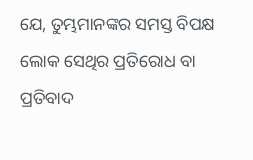ଯେ, ତୁମ୍ଭମାନଙ୍କର ସମସ୍ତ ବିପକ୍ଷ ଲୋକ ସେଥିର ପ୍ରତିରୋଧ ବା ପ୍ରତିବାଦ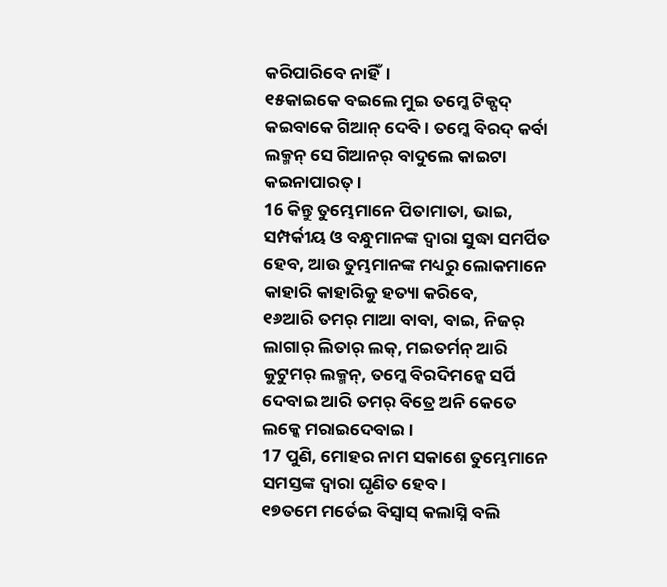କରିପାରିବେ ନାହିଁ।
୧୫କାଇକେ ବଇଲେ ମୁଇ ତମ୍କେ ଟିକ୍ପଦ୍ କଇବାକେ ଗିଆନ୍ ଦେବି । ତମ୍କେ ବିରଦ୍ କର୍ବା ଲକ୍ମନ୍ ସେ ଗିଆନର୍ ବାଦୁଲେ କାଇଟା କଇନାପାରତ୍ ।
16 କିନ୍ତୁ ତୁମ୍ଭେମାନେ ପିତାମାତା, ଭାଇ, ସମ୍ପର୍କୀୟ ଓ ବନ୍ଧୁମାନଙ୍କ ଦ୍ୱାରା ସୁଦ୍ଧା ସମର୍ପିତ ହେବ, ଆଉ ତୁମ୍ଭମାନଙ୍କ ମଧ୍ୟରୁ ଲୋକମାନେ କାହାରି କାହାରିକୁ ହତ୍ୟା କରିବେ,
୧୬ଆରି ତମର୍ ମାଆ ବାବା, ବାଇ, ନିଜର୍ ଲାଗାର୍ ଲିତାର୍ ଲକ୍, ମଇତର୍ମନ୍ ଆରି କୁଟୁମର୍ ଲକ୍ମନ୍, ତମ୍କେ ବିରଦିମନ୍କେ ସର୍ପି ଦେବାଇ ଆରି ତମର୍ ବିତ୍ରେ ଅନି କେତେ ଲକ୍କେ ମରାଇଦେବାଇ ।
17 ପୁଣି, ମୋହର ନାମ ସକାଶେ ତୁମ୍ଭେମାନେ ସମସ୍ତଙ୍କ ଦ୍ୱାରା ଘୃଣିତ ହେବ।
୧୭ତମେ ମର୍ତେଇ ବିସ୍ବାସ୍ କଲାସ୍ନି ବଲି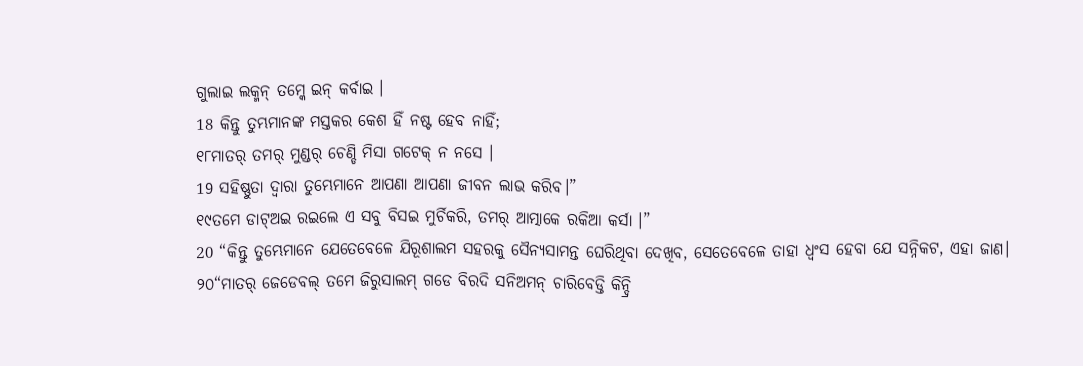ଗୁଲାଇ ଲକ୍ମନ୍ ତମ୍କେ ଇନ୍ କର୍ବାଇ ।
18 କିନ୍ତୁ ତୁମ୍ଭମାନଙ୍କ ମସ୍ତକର କେଶ ହିଁ ନଷ୍ଟ ହେବ ନାହିଁ;
୧୮ମାତର୍ ତମର୍ ମୁଣ୍ଡର୍ ଚେଣ୍ଡି ମିସା ଗଟେକ୍ ନ ନସେ ।
19 ସହିଷ୍ଣୁତା ଦ୍ୱାରା ତୁମ୍ଭେମାନେ ଆପଣା ଆପଣା ଜୀବନ ଲାଭ କରିବ।”
୧୯ତମେ ଡାଟ୍ଅଇ ରଇଲେ ଏ ସବୁ ବିସଇ ମୁର୍ଚିକରି, ତମର୍ ଆତ୍ମାକେ ରକିଆ କର୍ସା ।”
20 “କିନ୍ତୁ ତୁମ୍ଭେମାନେ ଯେତେବେଳେ ଯିରୂଶାଲମ ସହରକୁ ସୈନ୍ୟସାମନ୍ତ ଘେରିଥିବା ଦେଖିବ, ସେତେବେଳେ ତାହା ଧ୍ୱଂସ ହେବା ଯେ ସନ୍ନିକଟ, ଏହା ଜାଣ।
୨୦“ମାତର୍ ଜେଡେବଲ୍ ତମେ ଜିରୁସାଲମ୍ ଗଡେ ବିରଦି ସନିଅମନ୍ ଚାରିବେଡ୍ତି କିନ୍ଦ୍ରି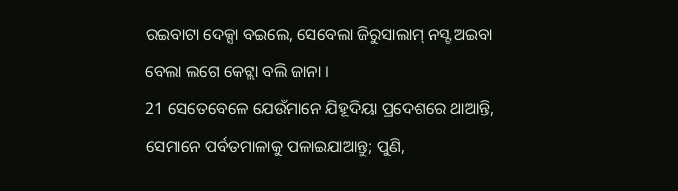ରଇବାଟା ଦେକ୍ସା ବଇଲେ, ସେବେଲା ଜିରୁସାଲାମ୍ ନସ୍ଟ ଅଇବା ବେଲା ଲଗେ କେଟ୍ଲା ବଲି ଜାନା ।
21 ସେତେବେଳେ ଯେଉଁମାନେ ଯିହୂଦିୟା ପ୍ରଦେଶରେ ଥାଆନ୍ତି, ସେମାନେ ପର୍ବତମାଳାକୁ ପଳାଇଯାଆନ୍ତୁ; ପୁଣି,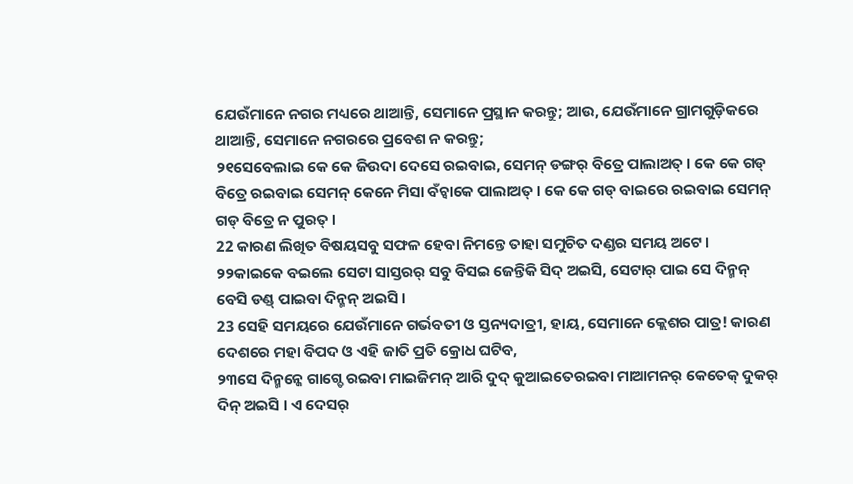ଯେଉଁମାନେ ନଗର ମଧ୍ୟରେ ଥାଆନ୍ତି, ସେମାନେ ପ୍ରସ୍ଥାନ କରନ୍ତୁ; ଆଉ, ଯେଉଁମାନେ ଗ୍ରାମଗୁଡ଼ିକରେ ଥାଆନ୍ତି, ସେମାନେ ନଗରରେ ପ୍ରବେଶ ନ କରନ୍ତୁ;
୨୧ସେବେଲାଇ କେ କେ ଜିଉଦା ଦେସେ ରଇବାଇ, ସେମନ୍ ଡଙ୍ଗର୍ ବିତ୍ରେ ପାଲାଅତ୍ । କେ କେ ଗଡ୍ ବିତ୍ରେ ରଇବାଇ ସେମନ୍ କେନେ ମିସା ବଁଚ୍ବାକେ ପାଲାଅତ୍ । କେ କେ ଗଡ୍ ବାଇରେ ରଇବାଇ ସେମନ୍ ଗଡ୍ ବିତ୍ରେ ନ ପୁରତ୍ ।
22 କାରଣ ଲିଖିତ ବିଷୟସବୁ ସଫଳ ହେବା ନିମନ୍ତେ ତାହା ସମୁଚିତ ଦଣ୍ଡର ସମୟ ଅଟେ।
୨୨କାଇକେ ବଇଲେ ସେଟା ସାସ୍ତରର୍ ସବୁ ବିସଇ ଜେନ୍ତିକି ସିଦ୍ ଅଇସି, ସେଟାର୍ ପାଇ ସେ ଦିନ୍ମନ୍ ବେସି ଡଣ୍ଡ୍ ପାଇବା ଦିନ୍ମନ୍ ଅଇସି ।
23 ସେହି ସମୟରେ ଯେଉଁମାନେ ଗର୍ଭବତୀ ଓ ସ୍ତନ୍ୟଦାତ୍ରୀ, ହାୟ, ସେମାନେ କ୍ଲେଶର ପାତ୍ର! କାରଣ ଦେଶରେ ମହା ବିପଦ ଓ ଏହି ଜାତି ପ୍ରତି କ୍ରୋଧ ଘଟିବ,
୨୩ସେ ଦିନ୍ମନ୍କେ ଗାଗ୍ଡେ ରଇବା ମାଇଜିମନ୍ ଆରି ଦୁଦ୍ କୁଆଇତେରଇବା ମାଆମନର୍ କେତେକ୍ ଦୁକର୍ ଦିନ୍ ଅଇସି । ଏ ଦେସର୍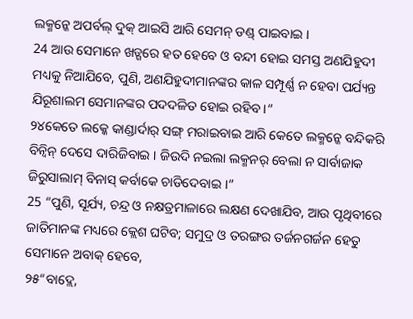ଲକ୍ମନ୍କେ ଅପର୍ବଲ୍ ଦୁକ୍ ଆଇସି ଆରି ସେମନ୍ ଡଣ୍ଡ୍ ପାଇବାଇ ।
24 ଆଉ ସେମାନେ ଖଡ୍ଗରେ ହତ ହେବେ ଓ ବନ୍ଦୀ ହୋଇ ସମସ୍ତ ଅଣଯିହୁଦୀ ମଧ୍ୟକୁ ନିଆଯିବେ, ପୁଣି, ଅଣଯିହୁଦୀମାନଙ୍କର କାଳ ସମ୍ପୂର୍ଣ୍ଣ ନ ହେବା ପର୍ଯ୍ୟନ୍ତ ଯିରୂଶାଲମ ସେମାନଙ୍କର ପଦଦଳିତ ହୋଇ ରହିବ।”
୨୪କେତେ ଲକ୍କେ କାଣ୍ଡାର୍ଦାର୍ ସଙ୍ଗ୍ ମରାଇବାଇ ଆରି କେତେ ଲକ୍ମନ୍କେ ବନ୍ଦିକରି ବିନ୍ବିନ୍ ଦେସେ ଦାରିଜିବାଇ । ଜିଉଦି ନଇଲା ଲକ୍ମନର୍ ବେଲା ନ ସାର୍ବାଜାକ ଜିରୁସାଲାମ୍ ବିନାସ୍ କର୍ବାକେ ଚାଡିଦେବାଇ ।”
25 “ପୁଣି, ସୂର୍ଯ୍ୟ, ଚନ୍ଦ୍ର ଓ ନକ୍ଷତ୍ରମାଳାରେ ଲକ୍ଷଣ ଦେଖାଯିବ, ଆଉ ପୃଥିବୀରେ ଜାତିମାନଙ୍କ ମଧ୍ୟରେ କ୍ଲେଶ ଘଟିବ; ସମୁଦ୍ର ଓ ତରଙ୍ଗର ତର୍ଜନଗର୍ଜନ ହେତୁ ସେମାନେ ଅବାକ୍ ହେବେ,
୨୫“ବାଦ୍ଲେ,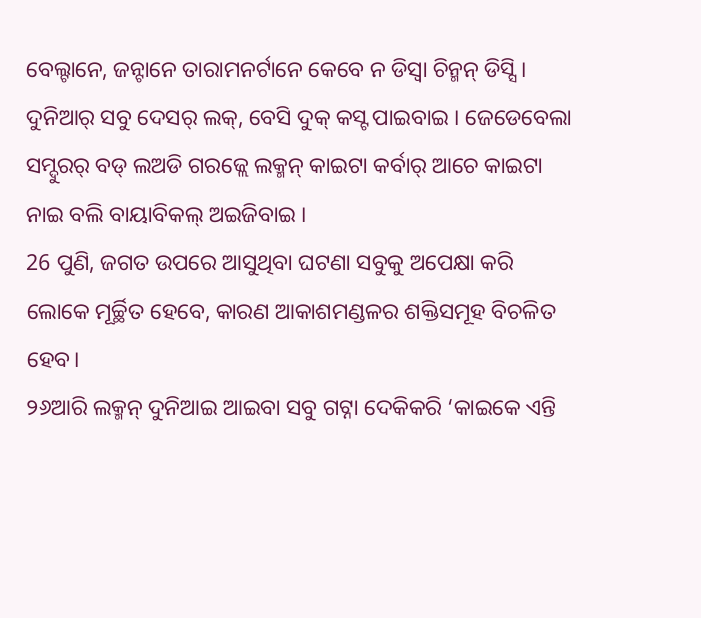ବେଲ୍ଟାନେ, ଜନ୍ଟାନେ ତାରାମନର୍ଟାନେ କେବେ ନ ଡିସ୍ବା ଚିନ୍ମନ୍ ଡିସ୍ସି । ଦୁନିଆର୍ ସବୁ ଦେସର୍ ଲକ୍, ବେସି ଦୁକ୍ କସ୍ଟ ପାଇବାଇ । ଜେଡେବେଲା ସମ୍ଦୁରର୍ ବଡ୍ ଲଅଡି ଗରଜ୍ଲେ ଲକ୍ମନ୍ କାଇଟା କର୍ବାର୍ ଆଚେ କାଇଟା ନାଇ ବଲି ବାୟାବିକଲ୍ ଅଇଜିବାଇ ।
26 ପୁଣି, ଜଗତ ଉପରେ ଆସୁଥିବା ଘଟଣା ସବୁକୁ ଅପେକ୍ଷା କରି ଲୋକେ ମୂର୍ଚ୍ଛିତ ହେବେ, କାରଣ ଆକାଶମଣ୍ଡଳର ଶକ୍ତିସମୂହ ବିଚଳିତ ହେବ।
୨୬ଆରି ଲକ୍ମନ୍ ଦୁନିଆଇ ଆଇବା ସବୁ ଗଟ୍ନା ଦେକିକରି ‘କାଇକେ ଏନ୍ତି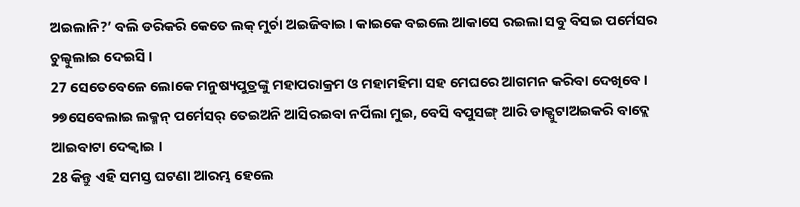ଅଇଲାନି?’ ବଲି ଡରିକରି କେତେ ଲକ୍ ମୁର୍ଚା ଅଇଜିବାଇ । କାଇକେ ବଇଲେ ଆକାସେ ରଇଲା ସବୁ ବିସଇ ପର୍ମେସର ଚୁଲ୍ବୁଲାଇ ଦେଇସି ।
27 ସେତେବେଳେ ଲୋକେ ମନୁଷ୍ୟପୁତ୍ରଙ୍କୁ ମହାପରାକ୍ରମ ଓ ମହାମହିମା ସହ ମେଘରେ ଆଗମନ କରିବା ଦେଖିବେ।
୨୭ସେବେଲାଇ ଲକ୍ମନ୍ ପର୍ମେସର୍ ତେଇଅନି ଆସିରଇବା ନର୍ପିଲା ମୁଇ, ବେସି ବପୁସଙ୍ଗ୍ ଆରି ଡାକ୍ପୁଟାଅଇକରି ବାଦ୍ଲେ ଆଇବାଟା ଦେକ୍ବାଇ ।
28 କିନ୍ତୁ ଏହି ସମସ୍ତ ଘଟଣା ଆରମ୍ଭ ହେଲେ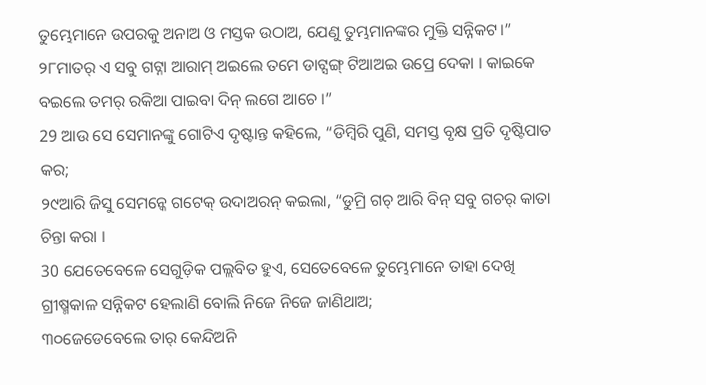ତୁମ୍ଭେମାନେ ଉପରକୁ ଅନାଅ ଓ ମସ୍ତକ ଉଠାଅ, ଯେଣୁ ତୁମ୍ଭମାନଙ୍କର ମୁକ୍ତି ସନ୍ନିକଟ।”
୨୮ମାତର୍ ଏ ସବୁ ଗଟ୍ନା ଆରାମ୍ ଅଇଲେ ତମେ ଡାଟ୍ସଙ୍ଗ୍ ଟିଆଅଇ ଉପ୍ରେ ଦେକା । କାଇକେ ବଇଲେ ତମର୍ ରକିଆ ପାଇବା ଦିନ୍ ଲଗେ ଆଚେ ।”
29 ଆଉ ସେ ସେମାନଙ୍କୁ ଗୋଟିଏ ଦୃଷ୍ଟାନ୍ତ କହିଲେ, “ଡିମ୍ବିରି ପୁଣି, ସମସ୍ତ ବୃକ୍ଷ ପ୍ରତି ଦୃଷ୍ଟିପାତ କର;
୨୯ଆରି ଜିସୁ ସେମନ୍କେ ଗଟେକ୍ ଉଦାଅରନ୍ କଇଲା, “ଡୁମ୍ରି ଗଚ୍ ଆରି ବିନ୍ ସବୁ ଗଚର୍ କାତା ଚିନ୍ତା କରା ।
30 ଯେତେବେଳେ ସେଗୁଡ଼ିକ ପଲ୍ଲବିତ ହୁଏ, ସେତେବେଳେ ତୁମ୍ଭେମାନେ ତାହା ଦେଖି ଗ୍ରୀଷ୍ମକାଳ ସନ୍ନିକଟ ହେଲାଣି ବୋଲି ନିଜେ ନିଜେ ଜାଣିଥାଅ;
୩୦ଜେଡେବେଲେ ତାର୍ କେନ୍ଦିଅନି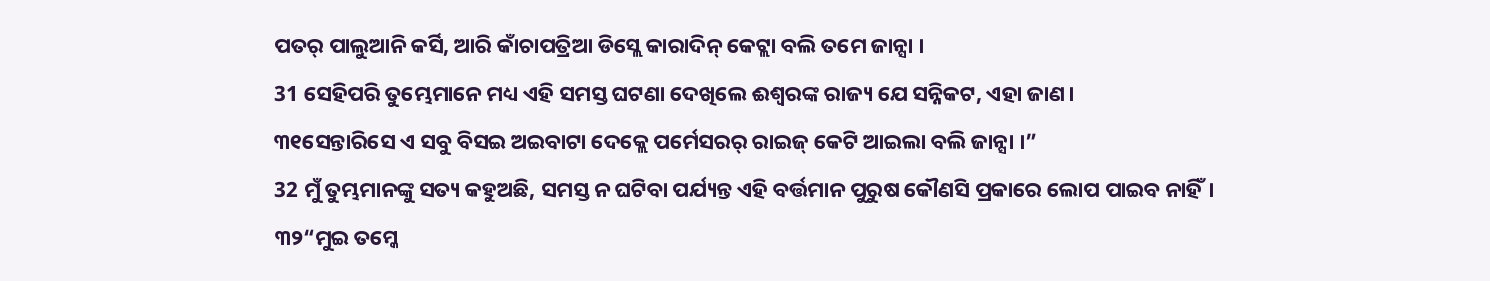ପତର୍ ପାଲୁଆନି କର୍ସି, ଆରି କାଁଚାପତ୍ରିଆ ଡିସ୍ଲେ କାରାଦିନ୍ କେଟ୍ଲା ବଲି ତମେ ଜାନ୍ସା ।
31 ସେହିପରି ତୁମ୍ଭେମାନେ ମଧ୍ୟ ଏହି ସମସ୍ତ ଘଟଣା ଦେଖିଲେ ଈଶ୍ବରଙ୍କ ରାଜ୍ୟ ଯେ ସନ୍ନିକଟ, ଏହା ଜାଣ।
୩୧ସେନ୍ତାରିସେ ଏ ସବୁ ବିସଇ ଅଇବାଟା ଦେକ୍ଲେ ପର୍ମେସରର୍ ରାଇଜ୍ କେଟି ଆଇଲା ବଲି ଜାନ୍ସା ।”
32 ମୁଁ ତୁମ୍ଭମାନଙ୍କୁ ସତ୍ୟ କହୁଅଛି, ସମସ୍ତ ନ ଘଟିବା ପର୍ଯ୍ୟନ୍ତ ଏହି ବର୍ତ୍ତମାନ ପୁରୁଷ କୌଣସି ପ୍ରକାରେ ଲୋପ ପାଇବ ନାହିଁ।
୩୨“ମୁଇ ତମ୍କେ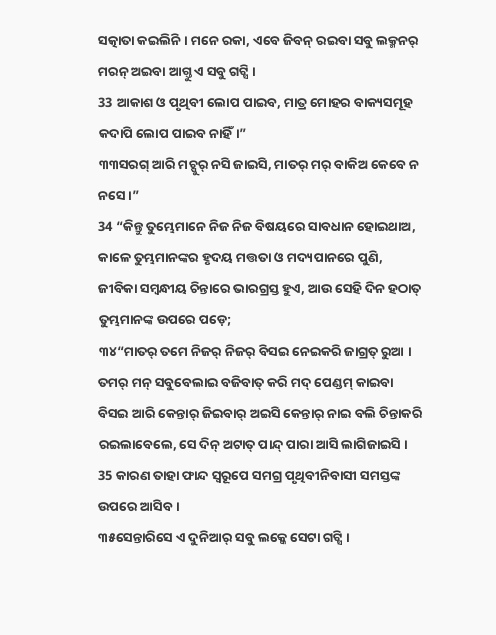ସତ୍କାତା କଇଲିନି । ମନେ ରକା, ଏବେ ଜିବନ୍ ରଇବା ସବୁ ଲକ୍ମନର୍ ମରନ୍ ଅଇବା ଆଗ୍ତୁ ଏ ସବୁ ଗଟ୍ସି ।
33 ଆକାଶ ଓ ପୃଥିବୀ ଲୋପ ପାଇବ, ମାତ୍ର ମୋହର ବାକ୍ୟସମୂହ କଦାପି ଲୋପ ପାଇବ ନାହିଁ।”
୩୩ସରଗ୍ ଆରି ମଚ୍ପୁର୍ ନସି ଜାଇସି, ମାତର୍ ମର୍ ବାକିଅ କେବେ ନ ନସେ ।”
34 “କିନ୍ତୁ ତୁମ୍ଭେମାନେ ନିଜ ନିଜ ବିଷୟରେ ସାବଧାନ ହୋଇଥାଅ, କାଳେ ତୁମ୍ଭମାନଙ୍କର ହୃଦୟ ମତ୍ତତା ଓ ମଦ୍ୟପାନରେ ପୁଣି, ଜୀବିକା ସମ୍ବନ୍ଧୀୟ ଚିନ୍ତାରେ ଭାରଗ୍ରସ୍ତ ହୁଏ, ଆଉ ସେହି ଦିନ ହଠାତ୍ ତୁମ୍ଭମାନଙ୍କ ଉପରେ ପଡ଼େ;
୩୪“ମାତର୍ ତମେ ନିଜର୍ ନିଜର୍ ବିସଇ ନେଇକରି ଜାଗ୍ରତ୍ ରୁଆ । ତମର୍ ମନ୍ ସବୁବେଲାଇ ବଜିବାତ୍ କରି ମଦ୍ ପେଣ୍ଡମ୍ କାଇବା ବିସଇ ଆରି କେନ୍ତାର୍ ଜିଇବାର୍ ଅଇସି କେନ୍ତାର୍ ନାଇ ବଲି ଚିନ୍ତାକରି ରଇଲାବେଲେ, ସେ ଦିନ୍ ଅଟାତ୍ ପାନ୍ଦ୍ ପାରା ଆସି ଲାଗିଜାଇସି ।
35 କାରଣ ତାହା ଫାନ୍ଦ ସ୍ୱରୂପେ ସମଗ୍ର ପୃଥିବୀନିବାସୀ ସମସ୍ତଙ୍କ ଉପରେ ଆସିବ।
୩୫ସେନ୍ତାରିସେ ଏ ଦୁନିଆର୍ ସବୁ ଲକ୍କେ ସେଟା ଗଟ୍ସି ।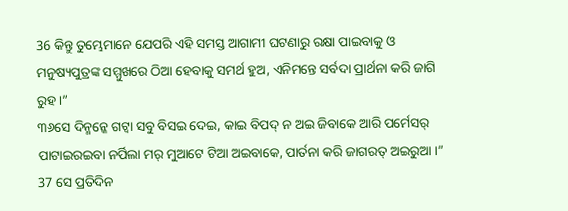36 କିନ୍ତୁ ତୁମ୍ଭେମାନେ ଯେପରି ଏହି ସମସ୍ତ ଆଗାମୀ ଘଟଣାରୁ ରକ୍ଷା ପାଇବାକୁ ଓ ମନୁଷ୍ୟପୁତ୍ରଙ୍କ ସମ୍ମୁଖରେ ଠିଆ ହେବାକୁ ସମର୍ଥ ହୁଅ, ଏନିମନ୍ତେ ସର୍ବଦା ପ୍ରାର୍ଥନା କରି ଜାଗି ରୁହ।”
୩୬ସେ ଦିନ୍ମନ୍କେ ଗଟ୍ବା ସବୁ ବିସଇ ଦେଇ, କାଇ ବିପଦ୍ ନ ଅଇ ଜିବାକେ ଆରି ପର୍ମେସର୍ ପାଟାଇରଇବା ନର୍ପିଲା ମର୍ ମୁଆଟେ ଟିଆ ଅଇବାକେ, ପାର୍ତନା କରି ଜାଗରତ୍ ଅଇରୁଆ ।”
37 ସେ ପ୍ରତିଦିନ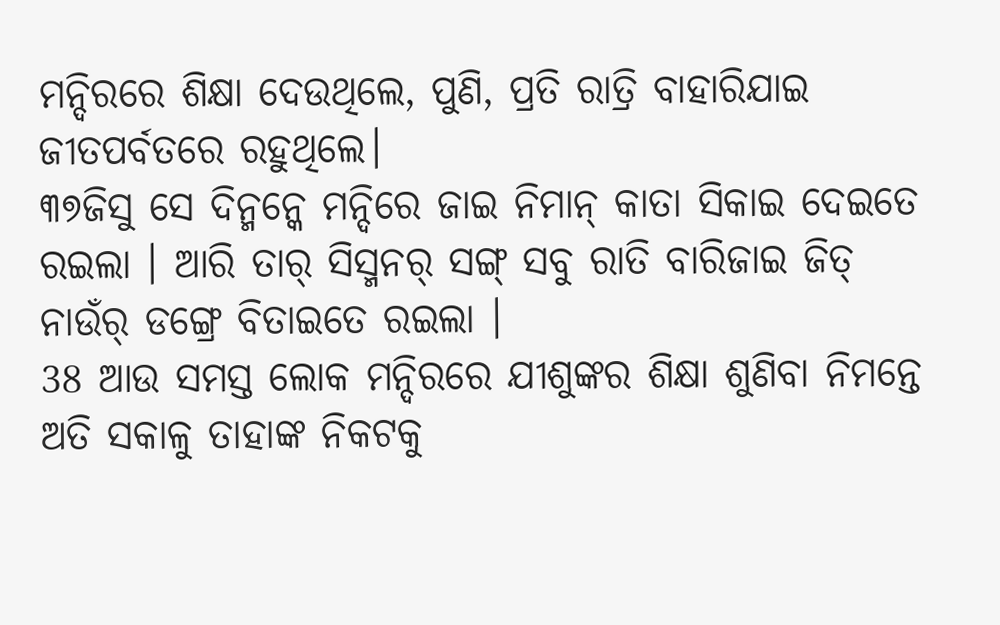ମନ୍ଦିରରେ ଶିକ୍ଷା ଦେଉଥିଲେ, ପୁଣି, ପ୍ରତି ରାତ୍ରି ବାହାରିଯାଇ ଜୀତପର୍ବତରେ ରହୁଥିଲେ।
୩୭ଜିସୁ ସେ ଦିନ୍ମନ୍କେ ମନ୍ଦିରେ ଜାଇ ନିମାନ୍ କାତା ସିକାଇ ଦେଇତେ ରଇଲା । ଆରି ତାର୍ ସିସ୍ମନର୍ ସଙ୍ଗ୍ ସବୁ ରାତି ବାରିଜାଇ ଜିତ୍ ନାଉଁର୍ ଡଙ୍ଗ୍ରେ ବିତାଇତେ ରଇଲା ।
38 ଆଉ ସମସ୍ତ ଲୋକ ମନ୍ଦିରରେ ଯୀଶୁଙ୍କର ଶିକ୍ଷା ଶୁଣିବା ନିମନ୍ତେ ଅତି ସକାଳୁ ତାହାଙ୍କ ନିକଟକୁ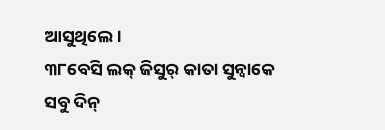ଆସୁଥିଲେ।
୩୮ବେସି ଲକ୍ ଜିସୁର୍ କାତା ସୁନ୍ବାକେ ସବୁ ଦିନ୍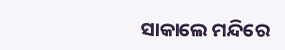ସାକାଲେ ମନ୍ଦିରେ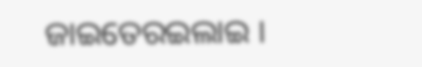ଜାଇତେରଇଲାଇ ।